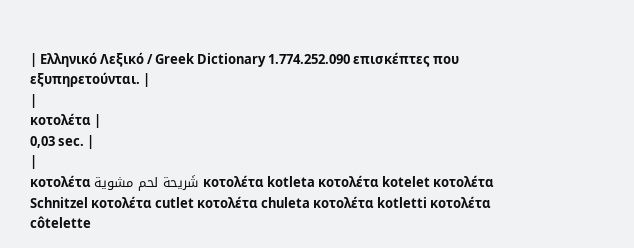| Ελληνικό Λεξικό / Greek Dictionary 1.774.252.090 επισκέπτες που εξυπηρετούνται. |
|
κοτολέτα |
0,03 sec. |
|
κοτολέτα شَريحة لحم مشوية κοτολέτα kotleta κοτολέτα kotelet κοτολέτα Schnitzel κοτολέτα cutlet κοτολέτα chuleta κοτολέτα kotletti κοτολέτα côtelette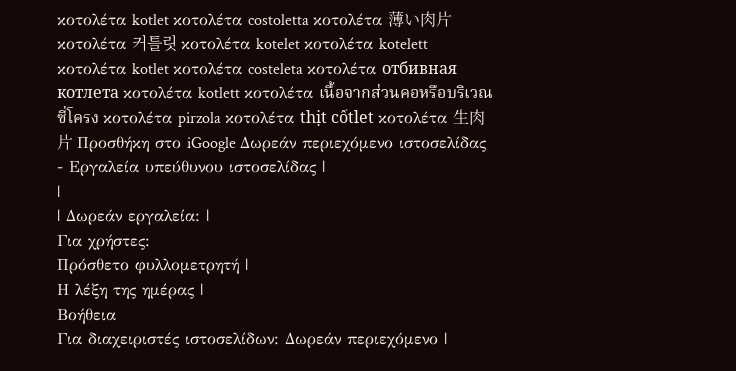κοτολέτα kotlet κοτολέτα costoletta κοτολέτα 薄い肉片 κοτολέτα 커틀릿 κοτολέτα kotelet κοτολέτα kotelett κοτολέτα kotlet κοτολέτα costeleta κοτολέτα отбивная котлета κοτολέτα kotlett κοτολέτα เนื้อจากส่วนคอหรือบริเวณซี่โครง κοτολέτα pirzola κοτολέτα thịt cốtlet κοτολέτα 生肉片 Προσθήκη στο iGoogle Δωρεάν περιεχόμενο ιστοσελίδας - Εργαλεία υπεύθυνου ιστοσελίδας |
|
| Δωρεάν εργαλεία: |
Για χρήστες:
Πρόσθετο φυλλομετρητή |
Η λέξη της ημέρας |
Βοήθεια
Για διαχειριστές ιστοσελίδων: Δωρεάν περιεχόμενο |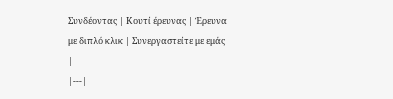Συνδέοντας | Κουτί έρευνας | Έρευνα με διπλό κλικ | Συνεργαστείτε με εμάς |
|---|